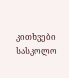კითხვები სასკოლო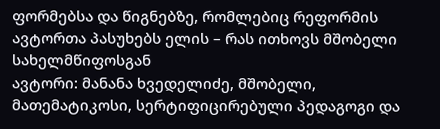ფორმებსა და წიგნებზე, რომლებიც რეფორმის ავტორთა პასუხებს ელის – რას ითხოვს მშობელი სახელმწიფოსგან
ავტორი: მანანა ხვედელიძე, მშობელი, მათემატიკოსი, სერტიფიცირებული პედაგოგი და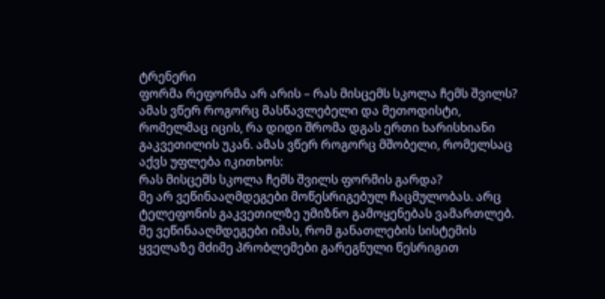ტრენერი
ფორმა რეფორმა არ არის – რას მისცემს სკოლა ჩემს შვილს?
ამას ვწერ როგორც მასწავლებელი და მეთოდისტი, რომელმაც იცის, რა დიდი შრომა დგას ერთი ხარისხიანი გაკვეთილის უკან. ამას ვწერ როგორც მშობელი, რომელსაც აქვს უფლება იკითხოს:
რას მისცემს სკოლა ჩემს შვილს ფორმის გარდა?
მე არ ვეწინააღმდეგები მოწესრიგებულ ჩაცმულობას. არც ტელეფონის გაკვეთილზე უმიზნო გამოყენებას ვამართლებ.
მე ვეწინააღმდეგები იმას, რომ განათლების სისტემის ყველაზე მძიმე პრობლემები გარეგნული წესრიგით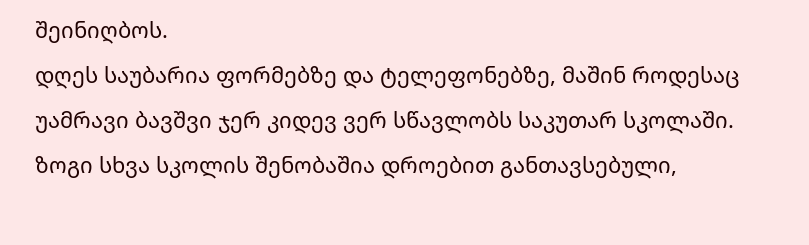შეინიღბოს.
დღეს საუბარია ფორმებზე და ტელეფონებზე, მაშინ როდესაც უამრავი ბავშვი ჯერ კიდევ ვერ სწავლობს საკუთარ სკოლაში. ზოგი სხვა სკოლის შენობაშია დროებით განთავსებული,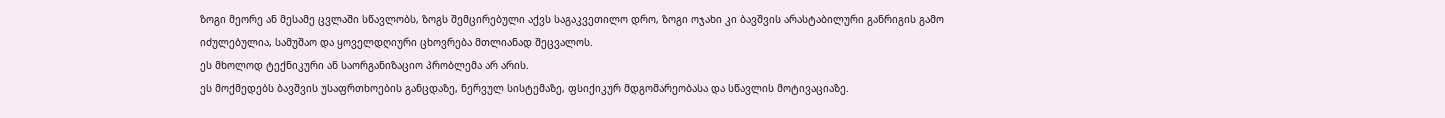ზოგი მეორე ან მესამე ცვლაში სწავლობს, ზოგს შემცირებული აქვს საგაკვეთილო დრო, ზოგი ოჯახი კი ბავშვის არასტაბილური განრიგის გამო იძულებულია, სამუშაო და ყოველდღიური ცხოვრება მთლიანად შეცვალოს.
ეს მხოლოდ ტექნიკური ან საორგანიზაციო პრობლემა არ არის.
ეს მოქმედებს ბავშვის უსაფრთხოების განცდაზე, ნერვულ სისტემაზე, ფსიქიკურ მდგომარეობასა და სწავლის მოტივაციაზე.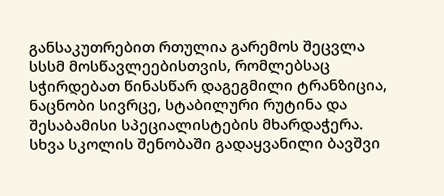განსაკუთრებით რთულია გარემოს შეცვლა სსსმ მოსწავლეებისთვის, რომლებსაც სჭირდებათ წინასწარ დაგეგმილი ტრანზიცია, ნაცნობი სივრცე, სტაბილური რუტინა და შესაბამისი სპეციალისტების მხარდაჭერა.
სხვა სკოლის შენობაში გადაყვანილი ბავშვი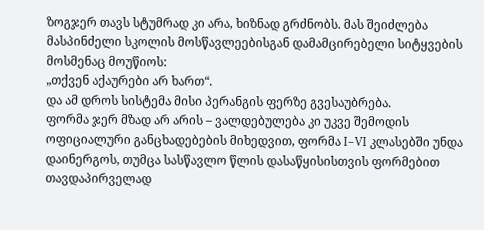ზოგჯერ თავს სტუმრად კი არა, ხიზნად გრძნობს. მას შეიძლება მასპინძელი სკოლის მოსწავლეებისგან დამამცირებელი სიტყვების მოსმენაც მოუწიოს:
„თქვენ აქაურები არ ხართ“.
და ამ დროს სისტემა მისი პერანგის ფერზე გვესაუბრება.
ფორმა ჯერ მზად არ არის – ვალდებულება კი უკვე შემოდის
ოფიციალური განცხადებების მიხედვით, ფორმა I–VI კლასებში უნდა დაინერგოს, თუმცა სასწავლო წლის დასაწყისისთვის ფორმებით თავდაპირველად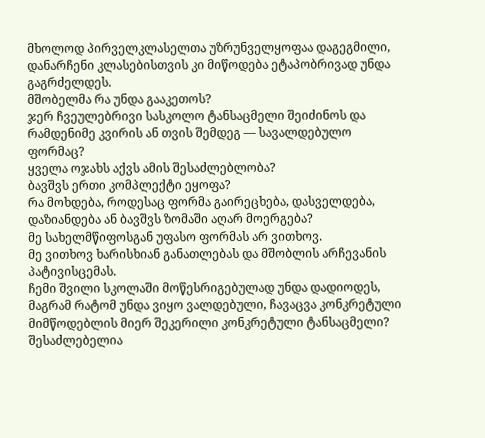მხოლოდ პირველკლასელთა უზრუნველყოფაა დაგეგმილი, დანარჩენი კლასებისთვის კი მიწოდება ეტაპობრივად უნდა გაგრძელდეს.
მშობელმა რა უნდა გააკეთოს?
ჯერ ჩვეულებრივი სასკოლო ტანსაცმელი შეიძინოს და რამდენიმე კვირის ან თვის შემდეგ — სავალდებულო ფორმაც?
ყველა ოჯახს აქვს ამის შესაძლებლობა?
ბავშვს ერთი კომპლექტი ეყოფა?
რა მოხდება, როდესაც ფორმა გაირეცხება, დასველდება, დაზიანდება ან ბავშვს ზომაში აღარ მოერგება?
მე სახელმწიფოსგან უფასო ფორმას არ ვითხოვ.
მე ვითხოვ ხარისხიან განათლებას და მშობლის არჩევანის პატივისცემას.
ჩემი შვილი სკოლაში მოწესრიგებულად უნდა დადიოდეს, მაგრამ რატომ უნდა ვიყო ვალდებული, ჩავაცვა კონკრეტული მიმწოდებლის მიერ შეკერილი კონკრეტული ტანსაცმელი?
შესაძლებელია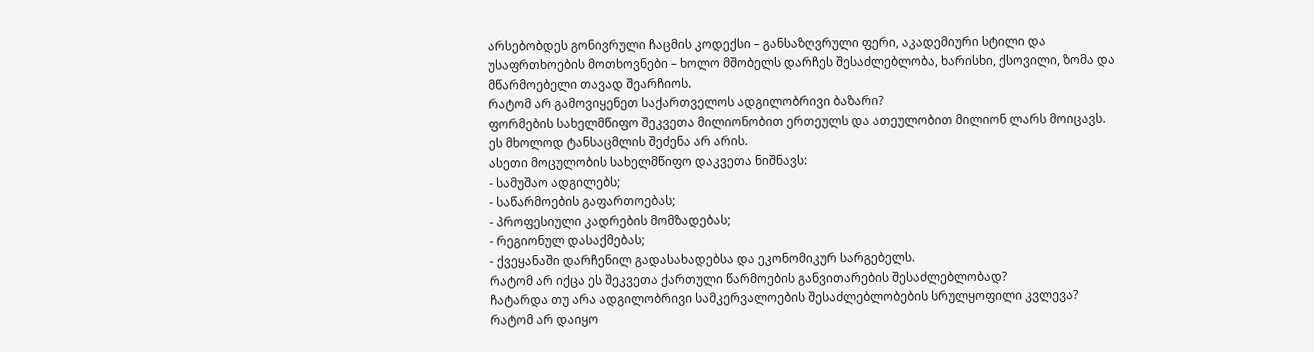არსებობდეს გონივრული ჩაცმის კოდექსი – განსაზღვრული ფერი, აკადემიური სტილი და უსაფრთხოების მოთხოვნები – ხოლო მშობელს დარჩეს შესაძლებლობა, ხარისხი, ქსოვილი, ზომა და მწარმოებელი თავად შეარჩიოს.
რატომ არ გამოვიყენეთ საქართველოს ადგილობრივი ბაზარი?
ფორმების სახელმწიფო შეკვეთა მილიონობით ერთეულს და ათეულობით მილიონ ლარს მოიცავს.
ეს მხოლოდ ტანსაცმლის შეძენა არ არის.
ასეთი მოცულობის სახელმწიფო დაკვეთა ნიშნავს:
- სამუშაო ადგილებს;
- საწარმოების გაფართოებას;
- პროფესიული კადრების მომზადებას;
- რეგიონულ დასაქმებას;
- ქვეყანაში დარჩენილ გადასახადებსა და ეკონომიკურ სარგებელს.
რატომ არ იქცა ეს შეკვეთა ქართული წარმოების განვითარების შესაძლებლობად?
ჩატარდა თუ არა ადგილობრივი სამკერვალოების შესაძლებლობების სრულყოფილი კვლევა?
რატომ არ დაიყო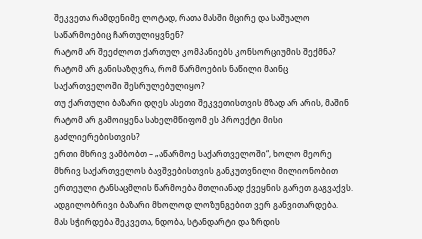შეკვეთა რამდენიმე ლოტად, რათა მასში მცირე და საშუალო საწარმოებიც ჩართულიყვნენ?
რატომ არ შეეძლოთ ქართულ კომპანიებს კონსორციუმის შექმნა?
რატომ არ განისაზღვრა, რომ წარმოების ნაწილი მაინც საქართველოში შესრულებულიყო?
თუ ქართული ბაზარი დღეს ასეთი შეკვეთისთვის მზად არ არის, მაშინ რატომ არ გამოიყენა სახელმწიფომ ეს პროექტი მისი გაძლიერებისთვის?
ერთი მხრივ ვამბობთ – „აწარმოე საქართველოში“, ხოლო მეორე მხრივ საქართველოს ბავშვებისთვის განკუთვნილი მილიონობით ერთეული ტანსაცმლის წარმოება მთლიანად ქვეყნის გარეთ გაგვაქვს.
ადგილობრივი ბაზარი მხოლოდ ლოზუნგებით ვერ განვითარდება.
მას სჭირდება შეკვეთა, ნდობა, სტანდარტი და ზრდის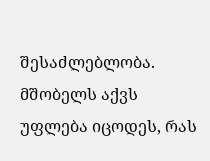შესაძლებლობა.
მშობელს აქვს უფლება იცოდეს, რას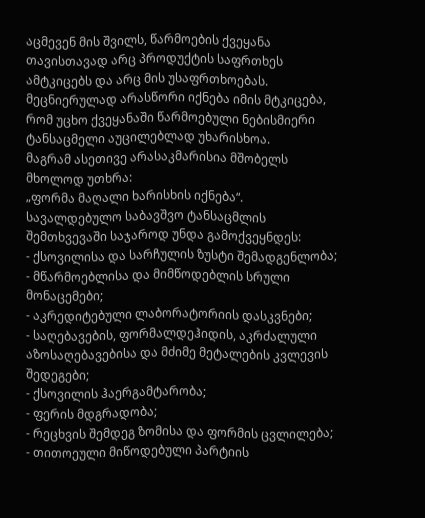აცმევენ მის შვილს, წარმოების ქვეყანა თავისთავად არც პროდუქტის საფრთხეს ამტკიცებს და არც მის უსაფრთხოებას.
მეცნიერულად არასწორი იქნება იმის მტკიცება, რომ უცხო ქვეყანაში წარმოებული ნებისმიერი ტანსაცმელი აუცილებლად უხარისხოა.
მაგრამ ასეთივე არასაკმარისია მშობელს მხოლოდ უთხრა:
„ფორმა მაღალი ხარისხის იქნება“.
სავალდებულო საბავშვო ტანსაცმლის შემთხვევაში საჯაროდ უნდა გამოქვეყნდეს:
- ქსოვილისა და სარჩულის ზუსტი შემადგენლობა;
- მწარმოებლისა და მიმწოდებლის სრული მონაცემები;
- აკრედიტებული ლაბორატორიის დასკვნები;
- საღებავების, ფორმალდეჰიდის, აკრძალული აზოსაღებავებისა და მძიმე მეტალების კვლევის შედეგები;
- ქსოვილის ჰაერგამტარობა;
- ფერის მდგრადობა;
- რეცხვის შემდეგ ზომისა და ფორმის ცვლილება;
- თითოეული მიწოდებული პარტიის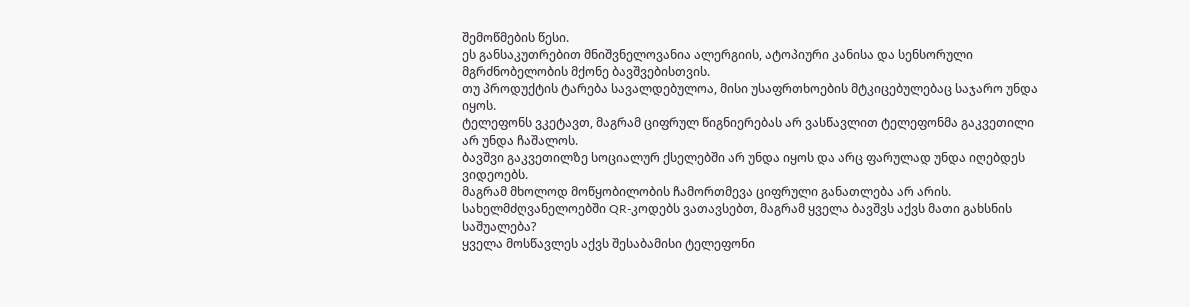შემოწმების წესი.
ეს განსაკუთრებით მნიშვნელოვანია ალერგიის, ატოპიური კანისა და სენსორული მგრძნობელობის მქონე ბავშვებისთვის.
თუ პროდუქტის ტარება სავალდებულოა, მისი უსაფრთხოების მტკიცებულებაც საჯარო უნდა იყოს.
ტელეფონს ვკეტავთ, მაგრამ ციფრულ წიგნიერებას არ ვასწავლით ტელეფონმა გაკვეთილი არ უნდა ჩაშალოს.
ბავშვი გაკვეთილზე სოციალურ ქსელებში არ უნდა იყოს და არც ფარულად უნდა იღებდეს ვიდეოებს.
მაგრამ მხოლოდ მოწყობილობის ჩამორთმევა ციფრული განათლება არ არის.
სახელმძღვანელოებში QR-კოდებს ვათავსებთ, მაგრამ ყველა ბავშვს აქვს მათი გახსნის საშუალება?
ყველა მოსწავლეს აქვს შესაბამისი ტელეფონი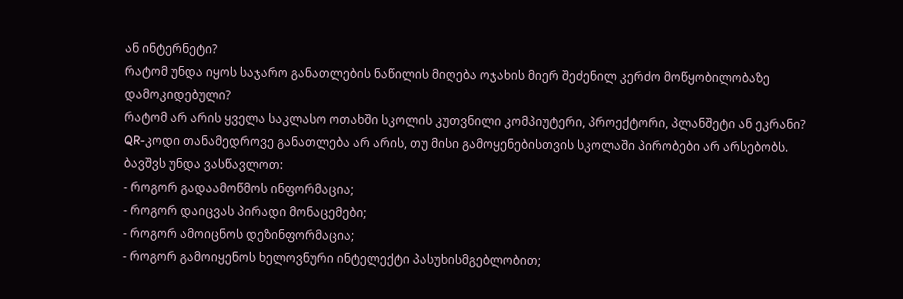ან ინტერნეტი?
რატომ უნდა იყოს საჯარო განათლების ნაწილის მიღება ოჯახის მიერ შეძენილ კერძო მოწყობილობაზე დამოკიდებული?
რატომ არ არის ყველა საკლასო ოთახში სკოლის კუთვნილი კომპიუტერი, პროექტორი, პლანშეტი ან ეკრანი?
QR-კოდი თანამედროვე განათლება არ არის, თუ მისი გამოყენებისთვის სკოლაში პირობები არ არსებობს.
ბავშვს უნდა ვასწავლოთ:
- როგორ გადაამოწმოს ინფორმაცია;
- როგორ დაიცვას პირადი მონაცემები;
- როგორ ამოიცნოს დეზინფორმაცია;
- როგორ გამოიყენოს ხელოვნური ინტელექტი პასუხისმგებლობით;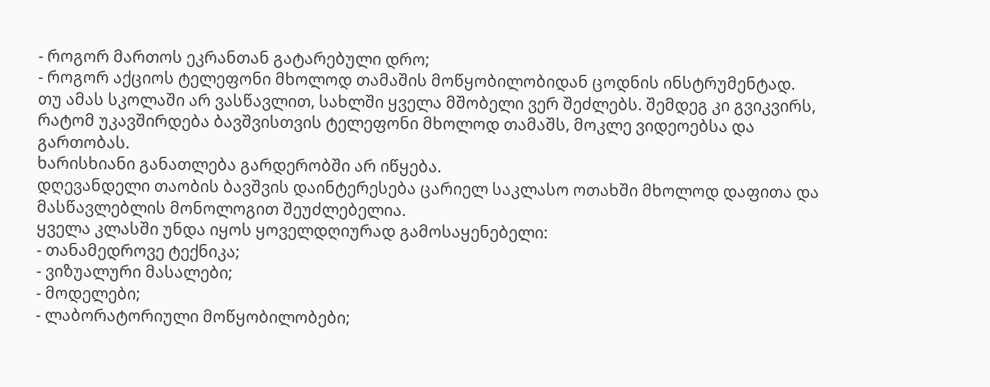- როგორ მართოს ეკრანთან გატარებული დრო;
- როგორ აქციოს ტელეფონი მხოლოდ თამაშის მოწყობილობიდან ცოდნის ინსტრუმენტად.
თუ ამას სკოლაში არ ვასწავლით, სახლში ყველა მშობელი ვერ შეძლებს. შემდეგ კი გვიკვირს, რატომ უკავშირდება ბავშვისთვის ტელეფონი მხოლოდ თამაშს, მოკლე ვიდეოებსა და გართობას.
ხარისხიანი განათლება გარდერობში არ იწყება.
დღევანდელი თაობის ბავშვის დაინტერესება ცარიელ საკლასო ოთახში მხოლოდ დაფითა და მასწავლებლის მონოლოგით შეუძლებელია.
ყველა კლასში უნდა იყოს ყოველდღიურად გამოსაყენებელი:
- თანამედროვე ტექნიკა;
- ვიზუალური მასალები;
- მოდელები;
- ლაბორატორიული მოწყობილობები;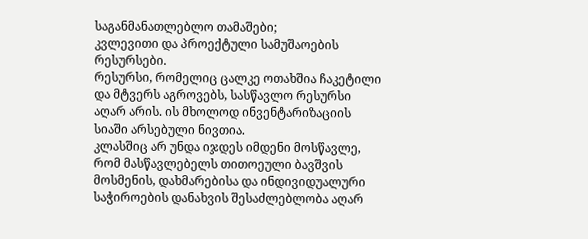საგანმანათლებლო თამაშები;
კვლევითი და პროექტული სამუშაოების რესურსები.
რესურსი, რომელიც ცალკე ოთახშია ჩაკეტილი და მტვერს აგროვებს, სასწავლო რესურსი აღარ არის. ის მხოლოდ ინვენტარიზაციის სიაში არსებული ნივთია.
კლასშიც არ უნდა იჯდეს იმდენი მოსწავლე, რომ მასწავლებელს თითოეული ბავშვის მოსმენის, დახმარებისა და ინდივიდუალური საჭიროების დანახვის შესაძლებლობა აღარ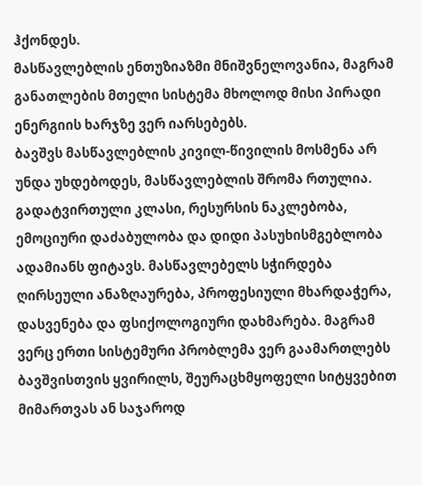ჰქონდეს.
მასწავლებლის ენთუზიაზმი მნიშვნელოვანია, მაგრამ განათლების მთელი სისტემა მხოლოდ მისი პირადი ენერგიის ხარჯზე ვერ იარსებებს.
ბავშვს მასწავლებლის კივილ-წივილის მოსმენა არ უნდა უხდებოდეს, მასწავლებლის შრომა რთულია. გადატვირთული კლასი, რესურსის ნაკლებობა, ემოციური დაძაბულობა და დიდი პასუხისმგებლობა ადამიანს ფიტავს. მასწავლებელს სჭირდება ღირსეული ანაზღაურება, პროფესიული მხარდაჭერა, დასვენება და ფსიქოლოგიური დახმარება. მაგრამ ვერც ერთი სისტემური პრობლემა ვერ გაამართლებს ბავშვისთვის ყვირილს, შეურაცხმყოფელი სიტყვებით მიმართვას ან საჯაროდ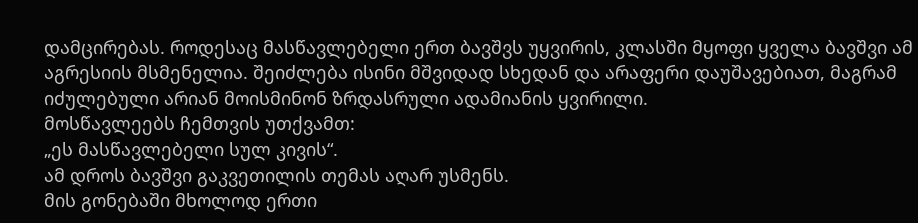დამცირებას. როდესაც მასწავლებელი ერთ ბავშვს უყვირის, კლასში მყოფი ყველა ბავშვი ამ აგრესიის მსმენელია. შეიძლება ისინი მშვიდად სხედან და არაფერი დაუშავებიათ, მაგრამ იძულებული არიან მოისმინონ ზრდასრული ადამიანის ყვირილი.
მოსწავლეებს ჩემთვის უთქვამთ:
„ეს მასწავლებელი სულ კივის“.
ამ დროს ბავშვი გაკვეთილის თემას აღარ უსმენს.
მის გონებაში მხოლოდ ერთი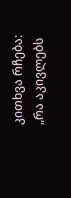კითხვა რჩება:
„რა აკივლებს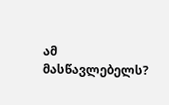ამ მასწავლებელს?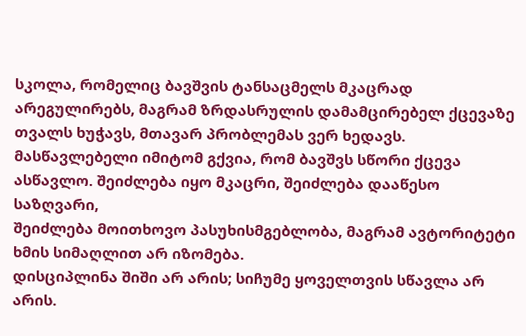სკოლა, რომელიც ბავშვის ტანსაცმელს მკაცრად არეგულირებს, მაგრამ ზრდასრულის დამამცირებელ ქცევაზე თვალს ხუჭავს, მთავარ პრობლემას ვერ ხედავს. მასწავლებელი იმიტომ გქვია, რომ ბავშვს სწორი ქცევა ასწავლო. შეიძლება იყო მკაცრი, შეიძლება დააწესო საზღვარი,
შეიძლება მოითხოვო პასუხისმგებლობა, მაგრამ ავტორიტეტი ხმის სიმაღლით არ იზომება.
დისციპლინა შიში არ არის; სიჩუმე ყოველთვის სწავლა არ არის.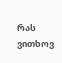რას ვითხოვ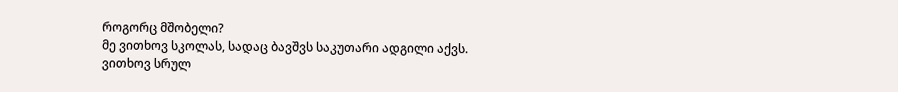როგორც მშობელი?
მე ვითხოვ სკოლას, სადაც ბავშვს საკუთარი ადგილი აქვს.
ვითხოვ სრულ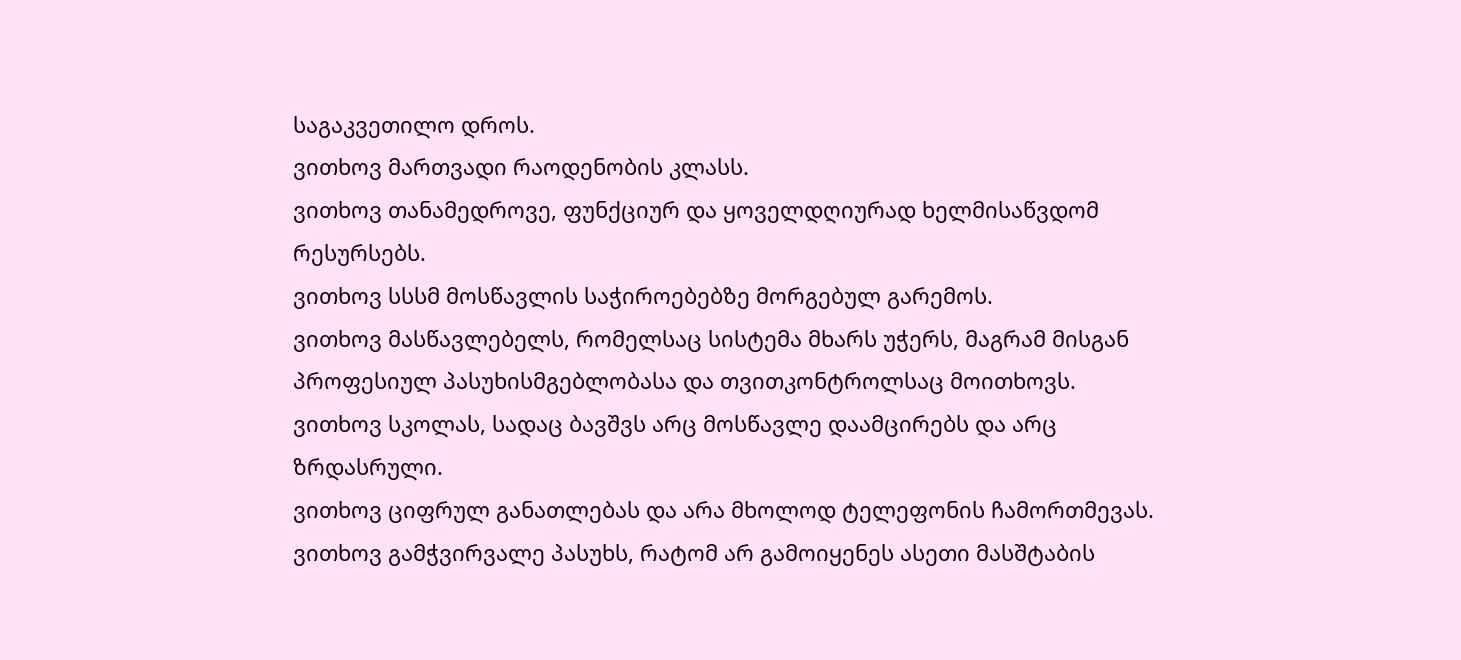საგაკვეთილო დროს.
ვითხოვ მართვადი რაოდენობის კლასს.
ვითხოვ თანამედროვე, ფუნქციურ და ყოველდღიურად ხელმისაწვდომ რესურსებს.
ვითხოვ სსსმ მოსწავლის საჭიროებებზე მორგებულ გარემოს.
ვითხოვ მასწავლებელს, რომელსაც სისტემა მხარს უჭერს, მაგრამ მისგან პროფესიულ პასუხისმგებლობასა და თვითკონტროლსაც მოითხოვს.
ვითხოვ სკოლას, სადაც ბავშვს არც მოსწავლე დაამცირებს და არც ზრდასრული.
ვითხოვ ციფრულ განათლებას და არა მხოლოდ ტელეფონის ჩამორთმევას.
ვითხოვ გამჭვირვალე პასუხს, რატომ არ გამოიყენეს ასეთი მასშტაბის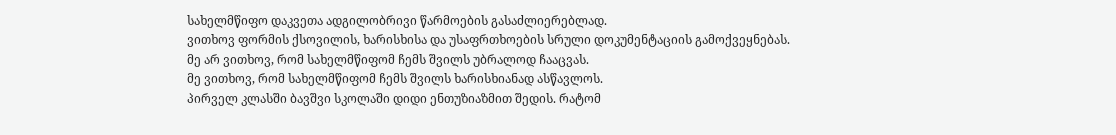სახელმწიფო დაკვეთა ადგილობრივი წარმოების გასაძლიერებლად.
ვითხოვ ფორმის ქსოვილის, ხარისხისა და უსაფრთხოების სრული დოკუმენტაციის გამოქვეყნებას.
მე არ ვითხოვ, რომ სახელმწიფომ ჩემს შვილს უბრალოდ ჩააცვას.
მე ვითხოვ, რომ სახელმწიფომ ჩემს შვილს ხარისხიანად ასწავლოს.
პირველ კლასში ბავშვი სკოლაში დიდი ენთუზიაზმით შედის. რატომ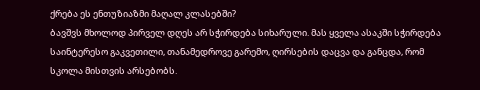ქრება ეს ენთუზიაზმი მაღალ კლასებში?
ბავშვს მხოლოდ პირველ დღეს არ სჭირდება სიხარული. მას ყველა ასაკში სჭირდება საინტერესო გაკვეთილი, თანამედროვე გარემო, ღირსების დაცვა და განცდა, რომ სკოლა მისთვის არსებობს.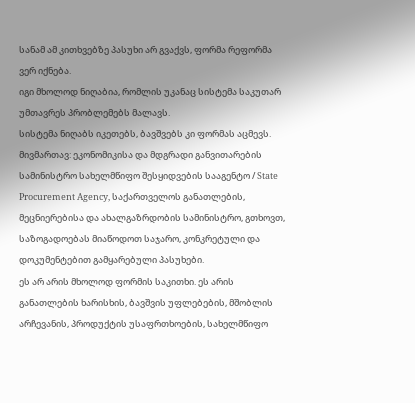სანამ ამ კითხვებზე პასუხი არ გვაქვს, ფორმა რეფორმა ვერ იქნება.
იგი მხოლოდ ნიღაბია, რომლის უკანაც სისტემა საკუთარ უმთავრეს პრობლემებს მალავს.
სისტემა ნიღაბს იკეთებს, ბავშვებს კი ფორმას აცმევს.
მივმართავ: ეკონომიკისა და მდგრადი განვითარების სამინისტრო სახელმწიფო შესყიდვების სააგენტო / State Procurement Agency, საქართველოს განათლების, მეცნიერებისა და ახალგაზრდობის სამინისტრო, გთხოვთ, საზოგადოებას მიაწოდოთ საჯარო, კონკრეტული და დოკუმენტებით გამყარებული პასუხები.
ეს არ არის მხოლოდ ფორმის საკითხი. ეს არის განათლების ხარისხის, ბავშვის უფლებების, მშობლის არჩევანის, პროდუქტის უსაფრთხოების, სახელმწიფო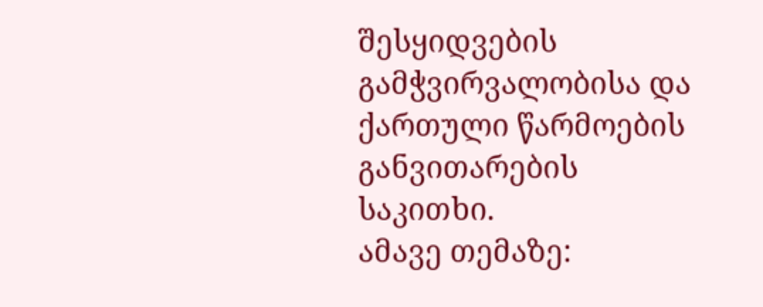შესყიდვების გამჭვირვალობისა და ქართული წარმოების განვითარების საკითხი.
ამავე თემაზე: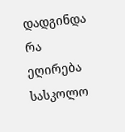დადგინდა რა ეღირება სასკოლო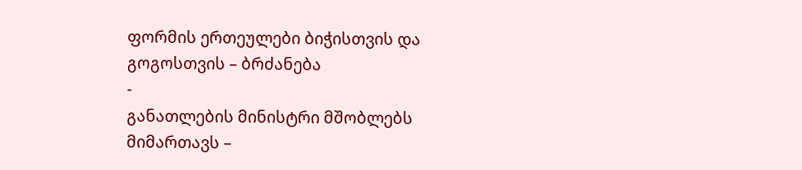ფორმის ერთეულები ბიჭისთვის და გოგოსთვის – ბრძანება
-
განათლების მინისტრი მშობლებს მიმართავს –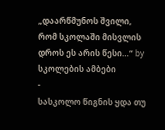„დაარწმუნოს შვილი, რომ სკოლაში მისვლის დროს ეს არის წესი…“ by სკოლების ამბები
-
სასკოლო წიგნის ყდა თუ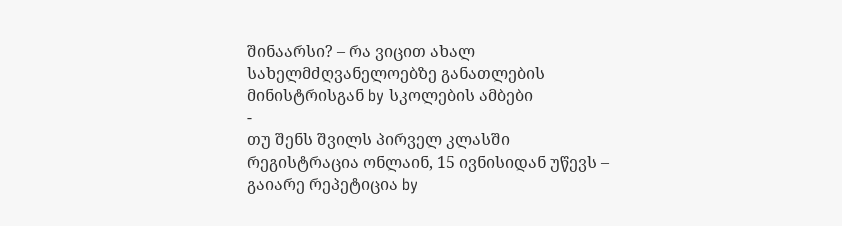შინაარსი? – რა ვიცით ახალ სახელმძღვანელოებზე განათლების მინისტრისგან by სკოლების ამბები
-
თუ შენს შვილს პირველ კლასში რეგისტრაცია ონლაინ, 15 ივნისიდან უწევს – გაიარე რეპეტიცია by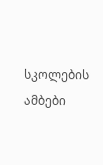სკოლების ამბები